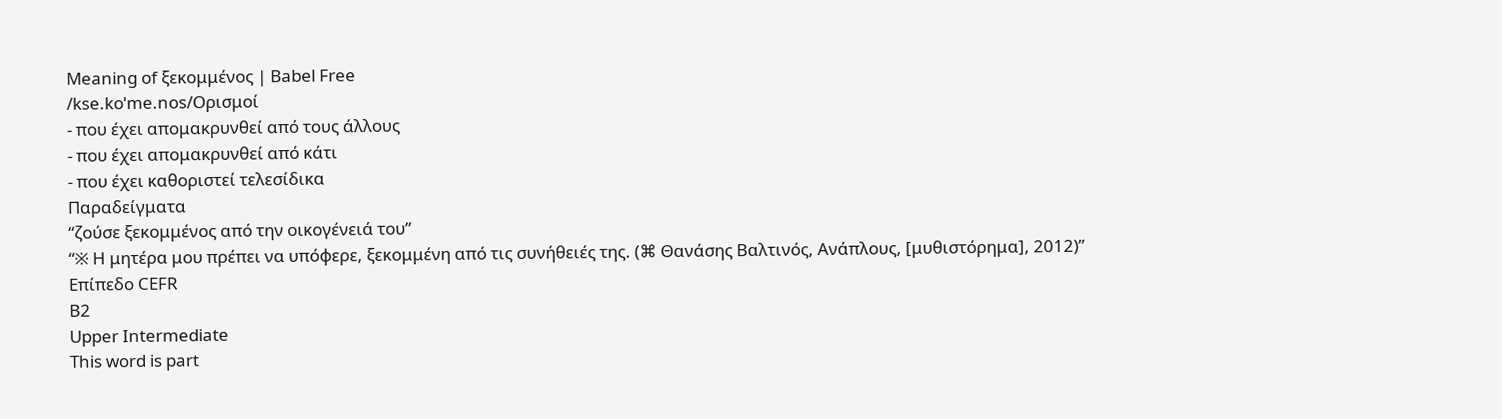Meaning of ξεκομμένος | Babel Free
/kse.koˈme.nos/Ορισμοί
- που έχει απομακρυνθεί από τους άλλους
- που έχει απομακρυνθεί από κάτι
- που έχει καθοριστεί τελεσίδικα
Παραδείγματα
“ζούσε ξεκομμένος από την οικογένειά του”
“※ Η μητέρα μου πρέπει να υπόφερε, ξεκομμένη από τις συνήθειές της. (⌘ Θανάσης Βαλτινός, Ανάπλους, [μυθιστόρημα], 2012)”
Επίπεδο CEFR
B2
Upper Intermediate
This word is part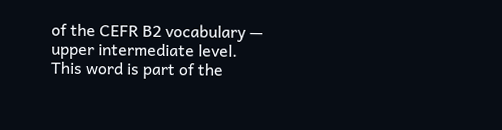of the CEFR B2 vocabulary — upper intermediate level.
This word is part of the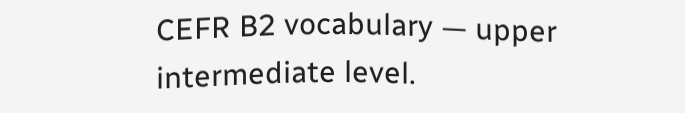CEFR B2 vocabulary — upper intermediate level.